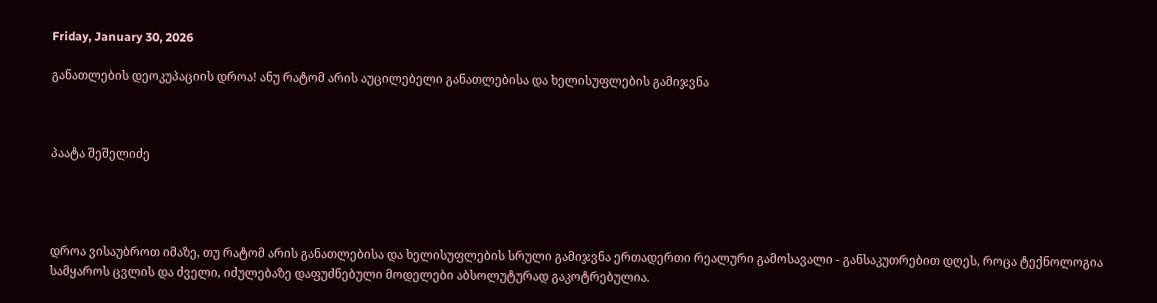Friday, January 30, 2026

განათლების დეოკუპაციის დროა! ანუ რატომ არის აუცილებელი განათლებისა და ხელისუფლების გამიჯვნა



პაატა შეშელიძე




დროა ვისაუბროთ იმაზე, თუ რატომ არის განათლებისა და ხელისუფლების სრული გამიჯვნა ერთადერთი რეალური გამოსავალი - განსაკუთრებით დღეს, როცა ტექნოლოგია სამყაროს ცვლის და ძველი, იძულებაზე დაფუძნებული მოდელები აბსოლუტურად გაკოტრებულია.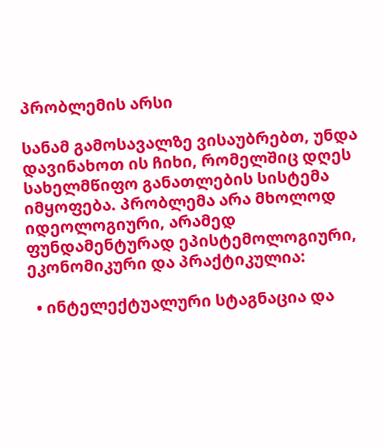პრობლემის არსი

სანამ გამოსავალზე ვისაუბრებთ, უნდა დავინახოთ ის ჩიხი, რომელშიც დღეს სახელმწიფო განათლების სისტემა იმყოფება. პრობლემა არა მხოლოდ იდეოლოგიური, არამედ ფუნდამენტურად ეპისტემოლოგიური, ეკონომიკური და პრაქტიკულია:

  • ინტელექტუალური სტაგნაცია და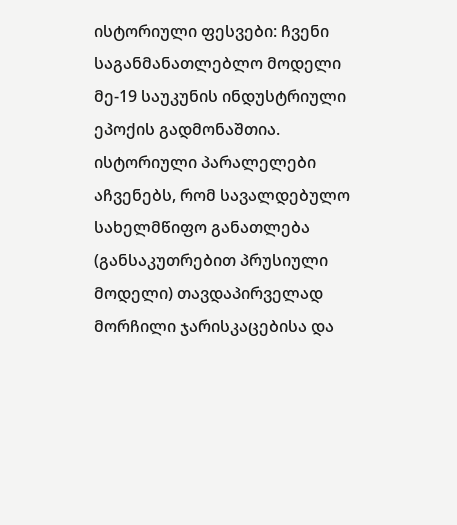ისტორიული ფესვები: ჩვენი საგანმანათლებლო მოდელი მე-19 საუკუნის ინდუსტრიული ეპოქის გადმონაშთია. ისტორიული პარალელები აჩვენებს, რომ სავალდებულო სახელმწიფო განათლება (განსაკუთრებით პრუსიული მოდელი) თავდაპირველად მორჩილი ჯარისკაცებისა და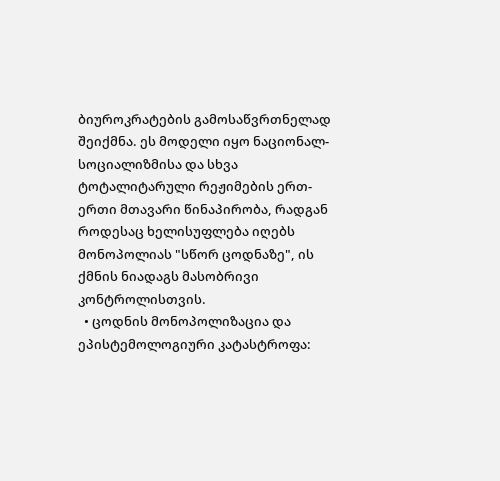ბიუროკრატების გამოსაწვრთნელად შეიქმნა. ეს მოდელი იყო ნაციონალ-სოციალიზმისა და სხვა ტოტალიტარული რეჟიმების ერთ-ერთი მთავარი წინაპირობა, რადგან როდესაც ხელისუფლება იღებს მონოპოლიას "სწორ ცოდნაზე", ის ქმნის ნიადაგს მასობრივი კონტროლისთვის.
  • ცოდნის მონოპოლიზაცია და ეპისტემოლოგიური კატასტროფა: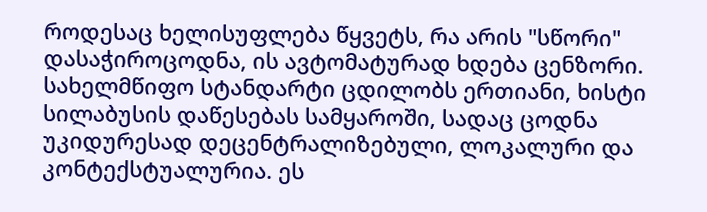როდესაც ხელისუფლება წყვეტს, რა არის "სწორი" დასაჭიროცოდნა, ის ავტომატურად ხდება ცენზორი. სახელმწიფო სტანდარტი ცდილობს ერთიანი, ხისტი სილაბუსის დაწესებას სამყაროში, სადაც ცოდნა უკიდურესად დეცენტრალიზებული, ლოკალური და კონტექსტუალურია. ეს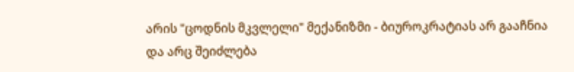არის "ცოდნის მკვლელი" მექანიზმი - ბიუროკრატიას არ გააჩნია და არც შეიძლება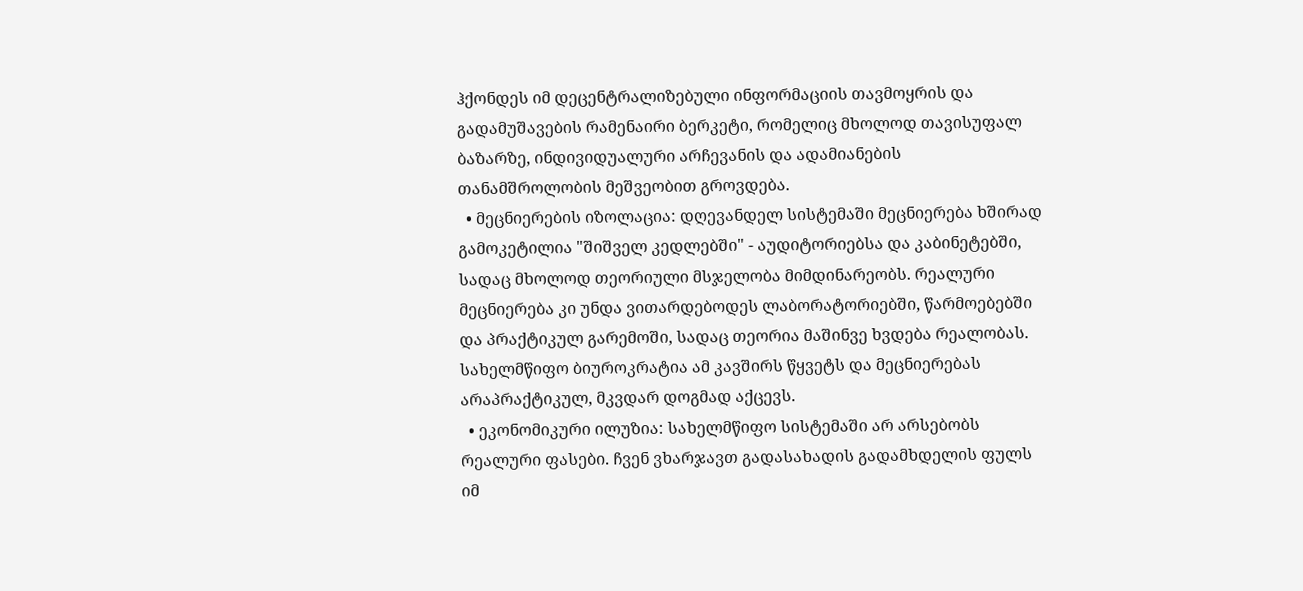ჰქონდეს იმ დეცენტრალიზებული ინფორმაციის თავმოყრის და გადამუშავების რამენაირი ბერკეტი, რომელიც მხოლოდ თავისუფალ ბაზარზე, ინდივიდუალური არჩევანის და ადამიანების თანამშროლობის მეშვეობით გროვდება.
  • მეცნიერების იზოლაცია: დღევანდელ სისტემაში მეცნიერება ხშირად გამოკეტილია "შიშველ კედლებში" - აუდიტორიებსა და კაბინეტებში, სადაც მხოლოდ თეორიული მსჯელობა მიმდინარეობს. რეალური მეცნიერება კი უნდა ვითარდებოდეს ლაბორატორიებში, წარმოებებში და პრაქტიკულ გარემოში, სადაც თეორია მაშინვე ხვდება რეალობას. სახელმწიფო ბიუროკრატია ამ კავშირს წყვეტს და მეცნიერებას არაპრაქტიკულ, მკვდარ დოგმად აქცევს.
  • ეკონომიკური ილუზია: სახელმწიფო სისტემაში არ არსებობს რეალური ფასები. ჩვენ ვხარჯავთ გადასახადის გადამხდელის ფულს იმ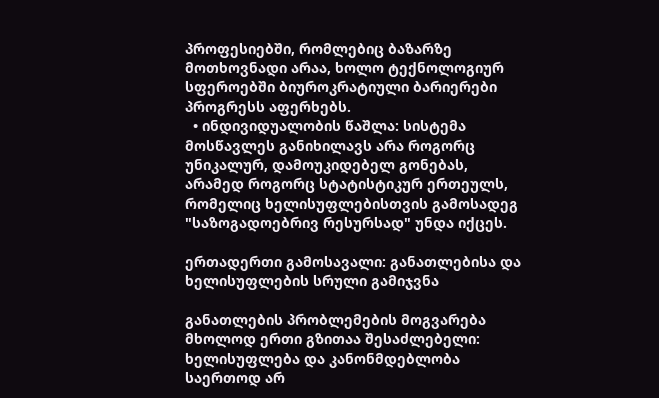პროფესიებში, რომლებიც ბაზარზე მოთხოვნადი არაა, ხოლო ტექნოლოგიურ სფეროებში ბიუროკრატიული ბარიერები პროგრესს აფერხებს.
  • ინდივიდუალობის წაშლა: სისტემა მოსწავლეს განიხილავს არა როგორც უნიკალურ, დამოუკიდებელ გონებას, არამედ როგორც სტატისტიკურ ერთეულს, რომელიც ხელისუფლებისთვის გამოსადეგ "საზოგადოებრივ რესურსად" უნდა იქცეს.

ერთადერთი გამოსავალი: განათლებისა და ხელისუფლების სრული გამიჯვნა

განათლების პრობლემების მოგვარება მხოლოდ ერთი გზითაა შესაძლებელი: ხელისუფლება და კანონმდებლობა საერთოდ არ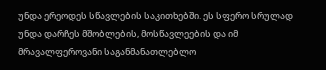უნდა ერეოდეს სწავლების საკითხებში. ეს სფერო სრულად უნდა დარჩეს მშობლების, მოსწავლეების და იმ მრავალფეროვანი საგანმანათლებლო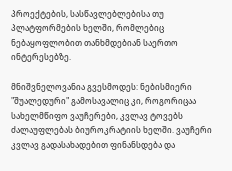პროექტების, სასწავლებლებისა თუ პლატფორმების ხელში, რომლებიც ნებაყოფლობით თანხმდებიან საერთო ინტერესებზე.

მნიშვნელოვანია გვესმოდეს: ნებისმიერი "შუალედური" გამოსავალიც კი, როგორიცაა სახელმწიფო ვაუჩერები, კვლავ ტოვებს ძალაუფლებას ბიუროკრატიის ხელში. ვაუჩერი კვლავ გადასახადებით ფინანსდება და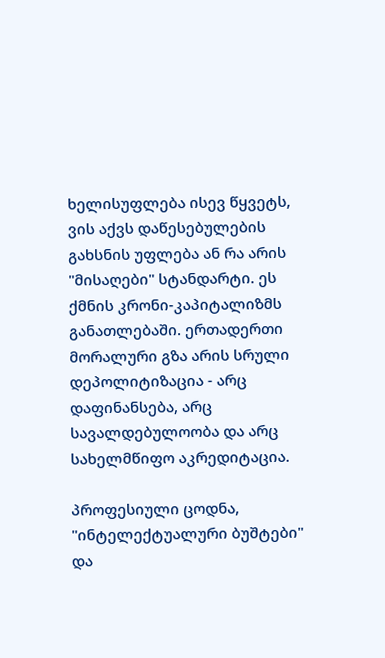ხელისუფლება ისევ წყვეტს, ვის აქვს დაწესებულების გახსნის უფლება ან რა არის "მისაღები" სტანდარტი. ეს ქმნის კრონი-კაპიტალიზმს განათლებაში. ერთადერთი მორალური გზა არის სრული დეპოლიტიზაცია - არც დაფინანსება, არც სავალდებულოობა და არც სახელმწიფო აკრედიტაცია.

პროფესიული ცოდნა, "ინტელექტუალური ბუშტები" და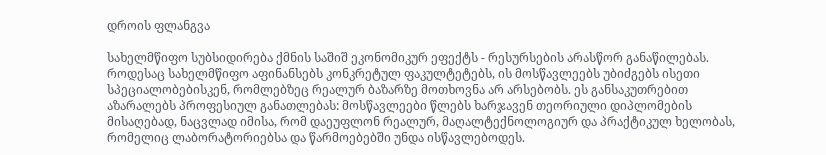დროის ფლანგვა

სახელმწიფო სუბსიდირება ქმნის საშიშ ეკონომიკურ ეფექტს - რესურსების არასწორ განაწილებას. როდესაც სახელმწიფო აფინანსებს კონკრეტულ ფაკულტეტებს, ის მოსწავლეებს უბიძგებს ისეთი სპეციალობებისკენ, რომლებზეც რეალურ ბაზარზე მოთხოვნა არ არსებობს. ეს განსაკუთრებით აზარალებს პროფესიულ განათლებას: მოსწავლეები წლებს ხარჯავენ თეორიული დიპლომების მისაღებად, ნაცვლად იმისა, რომ დაეუფლონ რეალურ, მაღალტექნოლოგიურ და პრაქტიკულ ხელობას, რომელიც ლაბორატორიებსა და წარმოებებში უნდა ისწავლებოდეს.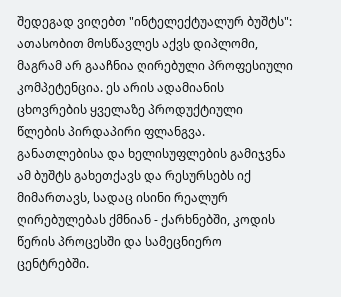შედეგად ვიღებთ "ინტელექტუალურ ბუშტს": ათასობით მოსწავლეს აქვს დიპლომი, მაგრამ არ გააჩნია ღირებული პროფესიული კომპეტენცია. ეს არის ადამიანის ცხოვრების ყველაზე პროდუქტიული წლების პირდაპირი ფლანგვა. განათლებისა და ხელისუფლების გამიჯვნა ამ ბუშტს გახეთქავს და რესურსებს იქ მიმართავს, სადაც ისინი რეალურ ღირებულებას ქმნიან - ქარხნებში, კოდის წერის პროცესში და სამეცნიერო ცენტრებში.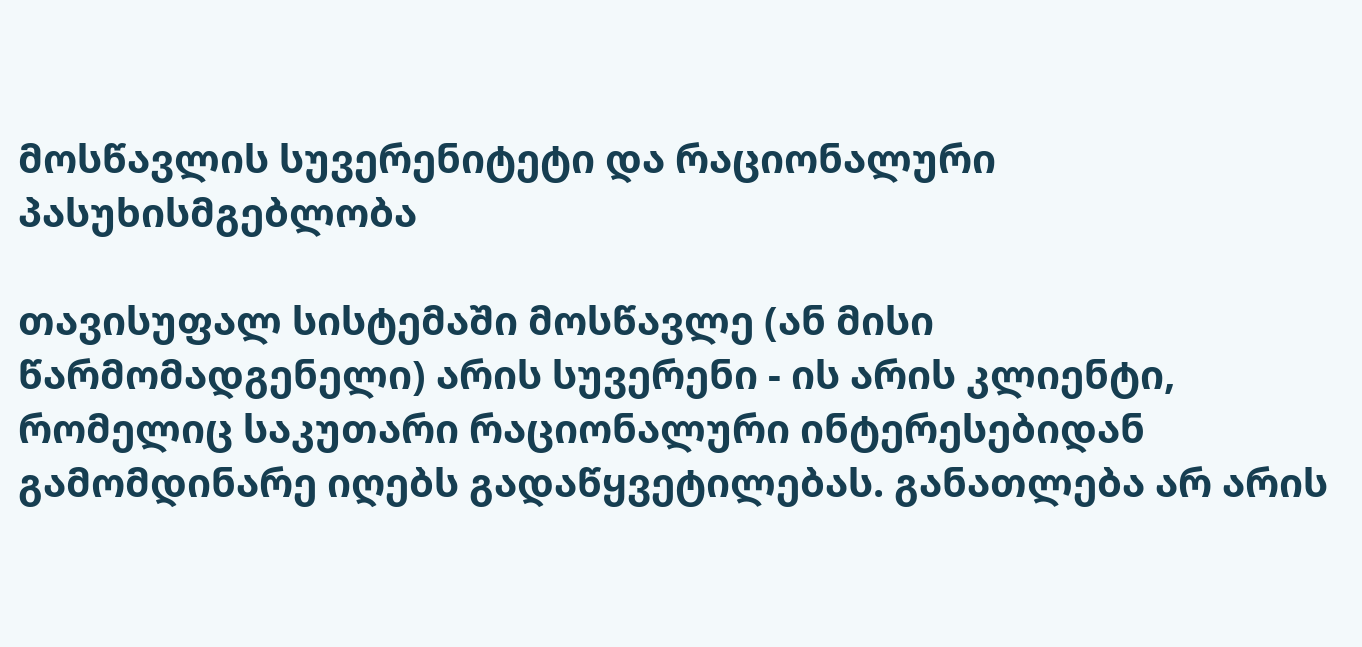მოსწავლის სუვერენიტეტი და რაციონალური პასუხისმგებლობა

თავისუფალ სისტემაში მოსწავლე (ან მისი წარმომადგენელი) არის სუვერენი - ის არის კლიენტი, რომელიც საკუთარი რაციონალური ინტერესებიდან გამომდინარე იღებს გადაწყვეტილებას. განათლება არ არის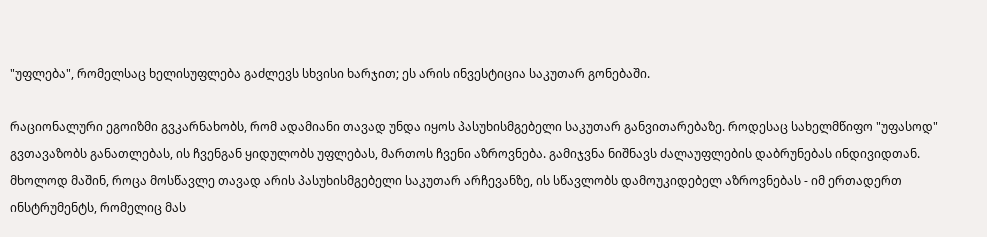"უფლება", რომელსაც ხელისუფლება გაძლევს სხვისი ხარჯით; ეს არის ინვესტიცია საკუთარ გონებაში.

რაციონალური ეგოიზმი გვკარნახობს, რომ ადამიანი თავად უნდა იყოს პასუხისმგებელი საკუთარ განვითარებაზე. როდესაც სახელმწიფო "უფასოდ" გვთავაზობს განათლებას, ის ჩვენგან ყიდულობს უფლებას, მართოს ჩვენი აზროვნება. გამიჯვნა ნიშნავს ძალაუფლების დაბრუნებას ინდივიდთან. მხოლოდ მაშინ, როცა მოსწავლე თავად არის პასუხისმგებელი საკუთარ არჩევანზე, ის სწავლობს დამოუკიდებელ აზროვნებას - იმ ერთადერთ ინსტრუმენტს, რომელიც მას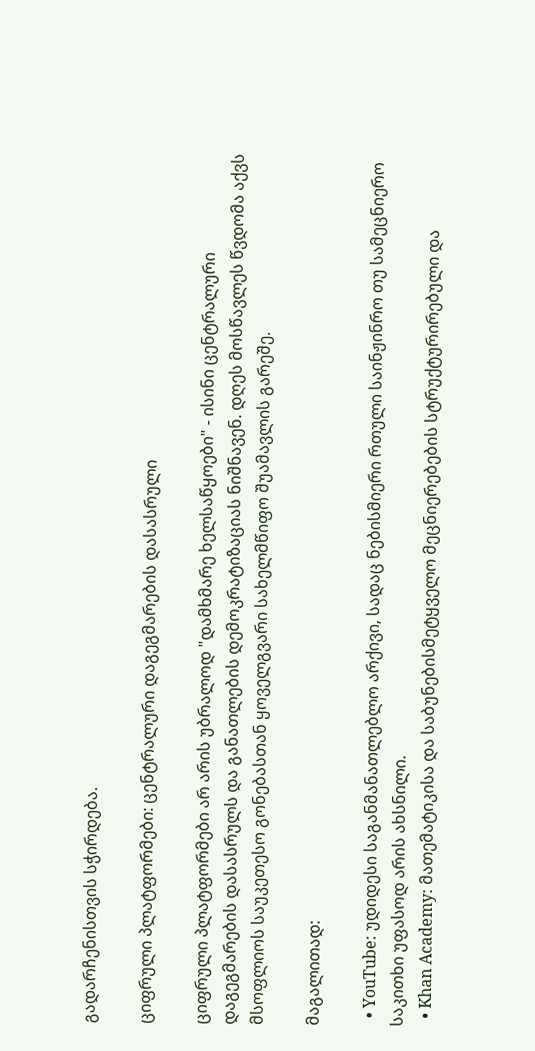გადარჩენისთვის სჭირდება.

ციფრული პლატფორმები: ცენტრალური დაგეგმარების დასასრული

ციფრული პლატფორმები არ არის უბრალოდ "დამხმარე ხელსაწყოები" - ისინი ცენტრალური დაგეგმარების დასასრულს და განათლების დემოკრატიზაციას ნიშნავენ. დღეს მოსწავლეს წვდომა აქვს მსოფლიოს საუკეთესო გონებასთან ყოველგვარი სახელმწიფო შუამავლის გარეშე.

მაგალითად:

  • YouTube: უდიდესი საგანმანათლებლო არქივი, სადაც ნებისმიერი რთული საინჟინრო თუ სამეცნიერო საკითხი უფასოდ არის ახსნილი.
  • Khan Academy: მათემატიკისა და საბუნებისმეტყველო მეცნიერებების სტრუქტურირებული და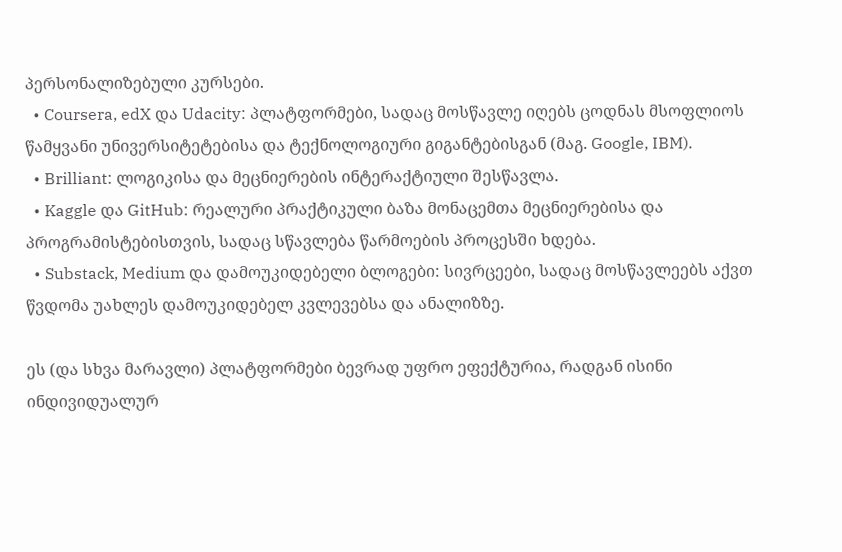პერსონალიზებული კურსები.
  • Coursera, edX და Udacity: პლატფორმები, სადაც მოსწავლე იღებს ცოდნას მსოფლიოს წამყვანი უნივერსიტეტებისა და ტექნოლოგიური გიგანტებისგან (მაგ. Google, IBM).
  • Brilliant: ლოგიკისა და მეცნიერების ინტერაქტიული შესწავლა.
  • Kaggle და GitHub: რეალური პრაქტიკული ბაზა მონაცემთა მეცნიერებისა და პროგრამისტებისთვის, სადაც სწავლება წარმოების პროცესში ხდება.
  • Substack, Medium და დამოუკიდებელი ბლოგები: სივრცეები, სადაც მოსწავლეებს აქვთ წვდომა უახლეს დამოუკიდებელ კვლევებსა და ანალიზზე.

ეს (და სხვა მარავლი) პლატფორმები ბევრად უფრო ეფექტურია, რადგან ისინი ინდივიდუალურ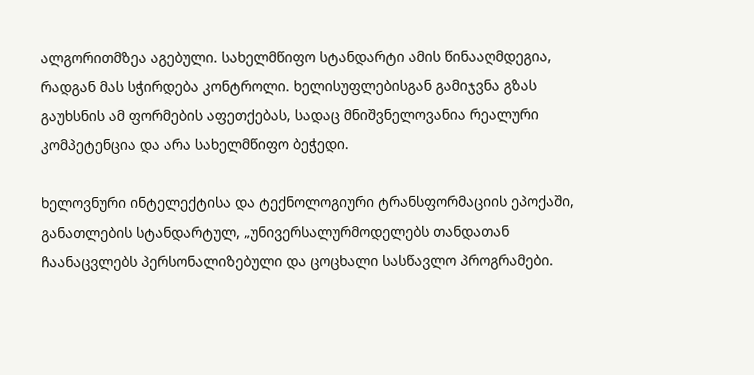ალგორითმზეა აგებული. სახელმწიფო სტანდარტი ამის წინააღმდეგია, რადგან მას სჭირდება კონტროლი. ხელისუფლებისგან გამიჯვნა გზას გაუხსნის ამ ფორმების აფეთქებას, სადაც მნიშვნელოვანია რეალური კომპეტენცია და არა სახელმწიფო ბეჭედი.

ხელოვნური ინტელექტისა და ტექნოლოგიური ტრანსფორმაციის ეპოქაში, განათლების სტანდარტულ, „უნივერსალურმოდელებს თანდათან ჩაანაცვლებს პერსონალიზებული და ცოცხალი სასწავლო პროგრამები.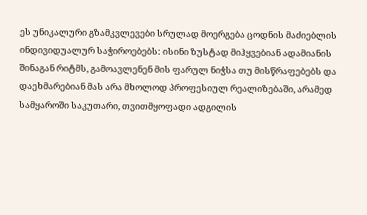ეს უნიკალური გზამკვლევები სრულად მოერგება ცოდნის მაძიებლის ინდივიდუალურ საჭიროებებს: ისინი ზუსტად მიჰყვებიან ადამიანის შინაგან რიტმს, გამოავლენენ მის ფარულ ნიჭსა თუ მისწრაფებებს და დაეხმარებიან მას არა მხოლოდ პროფესიულ რეალიზებაში, არამედ სამყაროში საკუთარი, თვითმყოფადი ადგილის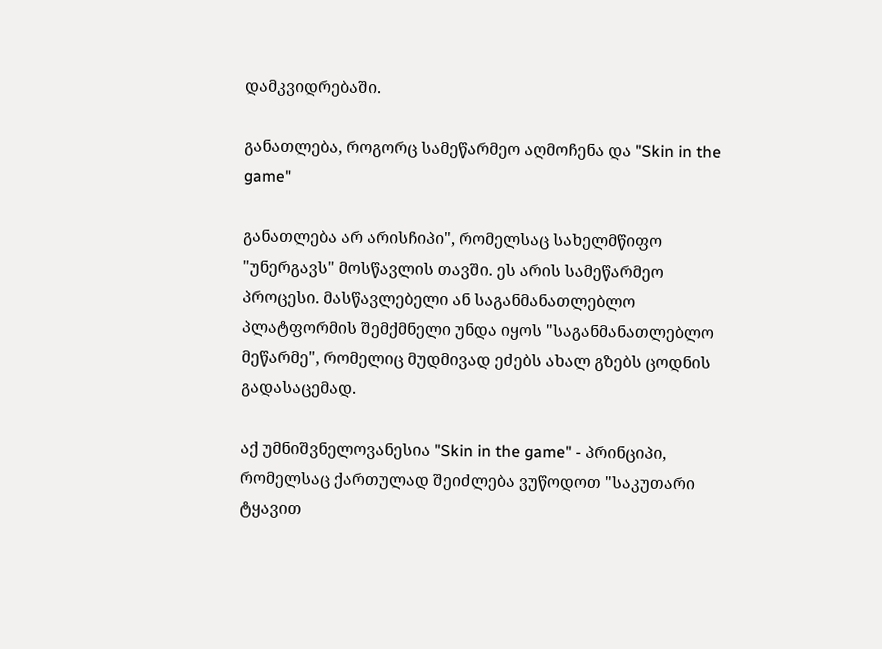დამკვიდრებაში.

განათლება, როგორც სამეწარმეო აღმოჩენა და "Skin in the game"

განათლება არ არისჩიპი", რომელსაც სახელმწიფო "უნერგავს" მოსწავლის თავში. ეს არის სამეწარმეო პროცესი. მასწავლებელი ან საგანმანათლებლო პლატფორმის შემქმნელი უნდა იყოს "საგანმანათლებლო მეწარმე", რომელიც მუდმივად ეძებს ახალ გზებს ცოდნის გადასაცემად.

აქ უმნიშვნელოვანესია "Skin in the game" - პრინციპი, რომელსაც ქართულად შეიძლება ვუწოდოთ "საკუთარი ტყავით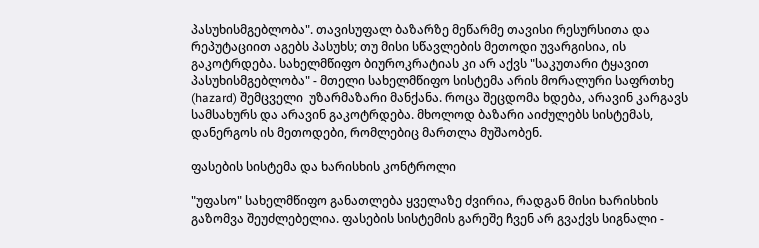პასუხისმგებლობა". თავისუფალ ბაზარზე მეწარმე თავისი რესურსითა და რეპუტაციით აგებს პასუხს; თუ მისი სწავლების მეთოდი უვარგისია, ის გაკოტრდება. სახელმწიფო ბიუროკრატიას კი არ აქვს "საკუთარი ტყავით პასუხისმგებლობა" - მთელი სახელმწიფო სისტემა არის მორალური საფრთხე (hazard) შემცველი  უზარმაზარი მანქანა. როცა შეცდომა ხდება, არავინ კარგავს სამსახურს და არავინ გაკოტრდება. მხოლოდ ბაზარი აიძულებს სისტემას, დანერგოს ის მეთოდები, რომლებიც მართლა მუშაობენ.

ფასების სისტემა და ხარისხის კონტროლი

"უფასო" სახელმწიფო განათლება ყველაზე ძვირია, რადგან მისი ხარისხის გაზომვა შეუძლებელია. ფასების სისტემის გარეშე ჩვენ არ გვაქვს სიგნალი -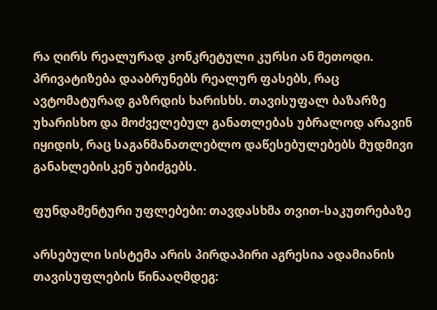რა ღირს რეალურად კონკრეტული კურსი ან მეთოდი. პრივატიზება დააბრუნებს რეალურ ფასებს, რაც ავტომატურად გაზრდის ხარისხს. თავისუფალ ბაზარზე უხარისხო და მოძველებულ განათლებას უბრალოდ არავინ იყიდის, რაც საგანმანათლებლო დაწესებულებებს მუდმივი განახლებისკენ უბიძგებს.

ფუნდამენტური უფლებები: თავდასხმა თვით-საკუთრებაზე

არსებული სისტემა არის პირდაპირი აგრესია ადამიანის თავისუფლების წინააღმდეგ: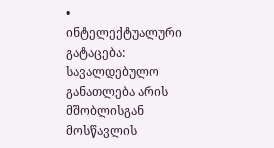• ინტელექტუალური გატაცება: სავალდებულო განათლება არის მშობლისგან მოსწავლის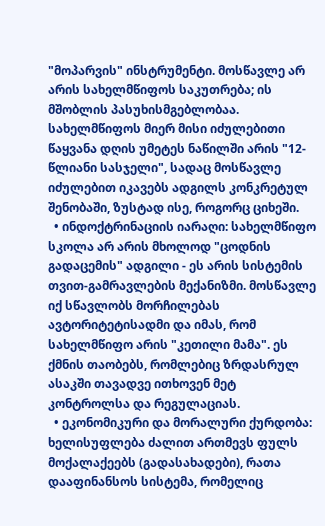"მოპარვის" ინსტრუმენტი. მოსწავლე არ არის სახელმწიფოს საკუთრება; ის მშობლის პასუხისმგებლობაა. სახელმწიფოს მიერ მისი იძულებითი წაყვანა დღის უმეტეს ნაწილში არის "12-წლიანი სასჯელი", სადაც მოსწავლე იძულებით იკავებს ადგილს კონკრეტულ შენობაში, ზუსტად ისე, როგორც ციხეში.
  • ინდოქტრინაციის იარაღი: სახელმწიფო სკოლა არ არის მხოლოდ "ცოდნის გადაცემის" ადგილი - ეს არის სისტემის თვით-გამრავლების მექანიზმი. მოსწავლე იქ სწავლობს მორჩილებას ავტორიტეტისადმი და იმას, რომ სახელმწიფო არის "კეთილი მამა". ეს ქმნის თაობებს, რომლებიც ზრდასრულ ასაკში თავადვე ითხოვენ მეტ კონტროლსა და რეგულაციას.
  • ეკონომიკური და მორალური ქურდობა: ხელისუფლება ძალით ართმევს ფულს მოქალაქეებს (გადასახადები), რათა დააფინანსოს სისტემა, რომელიც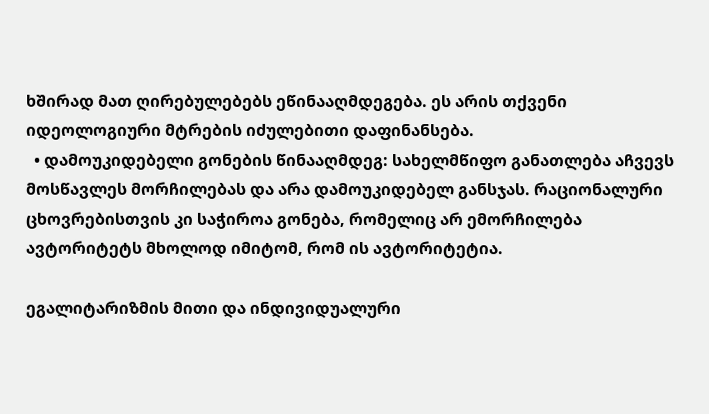ხშირად მათ ღირებულებებს ეწინააღმდეგება. ეს არის თქვენი იდეოლოგიური მტრების იძულებითი დაფინანსება.
  • დამოუკიდებელი გონების წინააღმდეგ: სახელმწიფო განათლება აჩვევს მოსწავლეს მორჩილებას და არა დამოუკიდებელ განსჯას. რაციონალური ცხოვრებისთვის კი საჭიროა გონება, რომელიც არ ემორჩილება ავტორიტეტს მხოლოდ იმიტომ, რომ ის ავტორიტეტია.

ეგალიტარიზმის მითი და ინდივიდუალური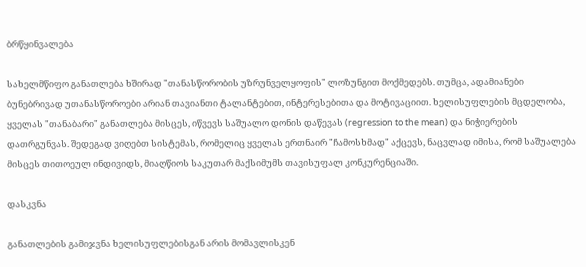ბრწყინვალება

სახელმწიფო განათლება ხშირად "თანასწორობის უზრუნველყოფის" ლოზუნგით მოქმედებს. თუმცა, ადამიანები ბუნებრივად უთანასწოროები არიან თავიანთი ტალანტებით, ინტერესებითა და მოტივაციით. ხელისუფლების მცდელობა, ყველას "თანაბარი" განათლება მისცეს, იწვევს საშუალო დონის დაწევას (regression to the mean) და ნიჭიერების დათრგუნვას. შედეგად ვიღებთ სისტემას, რომელიც ყველას ერთნაირ "ჩამოსხმად" აქცევს, ნაცვლად იმისა, რომ საშუალება მისცეს თითოეულ ინდივიდს, მიაღწიოს საკუთარ მაქსიმუმს თავისუფალ კონკურენციაში.

დასკვნა

განათლების გამიჯვნა ხელისუფლებისგან არის მომავლისკენ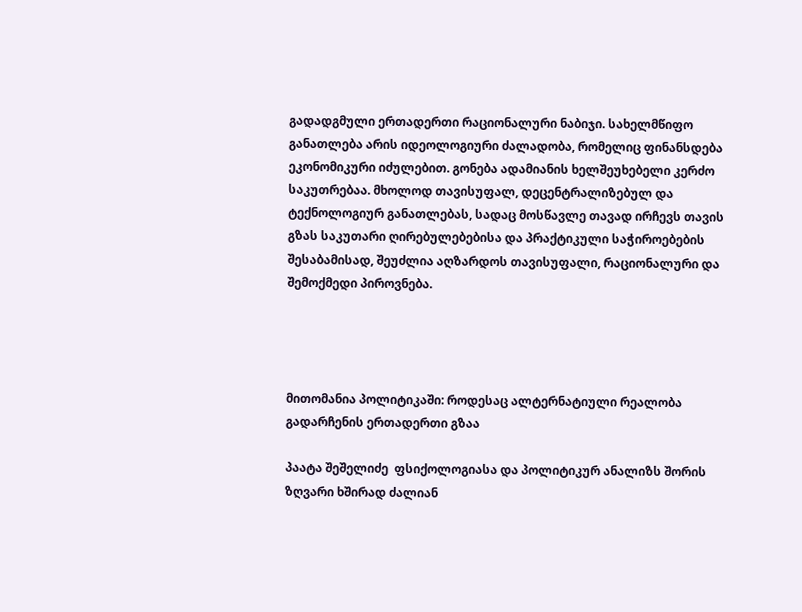გადადგმული ერთადერთი რაციონალური ნაბიჯი. სახელმწიფო განათლება არის იდეოლოგიური ძალადობა, რომელიც ფინანსდება ეკონომიკური იძულებით. გონება ადამიანის ხელშეუხებელი კერძო საკუთრებაა. მხოლოდ თავისუფალ, დეცენტრალიზებულ და ტექნოლოგიურ განათლებას, სადაც მოსწავლე თავად ირჩევს თავის გზას საკუთარი ღირებულებებისა და პრაქტიკული საჭიროებების შესაბამისად, შეუძლია აღზარდოს თავისუფალი, რაციონალური და შემოქმედი პიროვნება.




მითომანია პოლიტიკაში: როდესაც ალტერნატიული რეალობა გადარჩენის ერთადერთი გზაა

პაატა შეშელიძე  ფსიქოლოგიასა და პოლიტიკურ ანალიზს შორის ზღვარი ხშირად ძალიან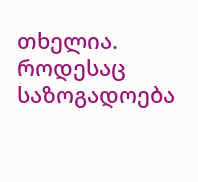თხელია. როდესაც საზოგადოება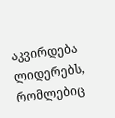აკვირდება ლიდერებს, რომლებიც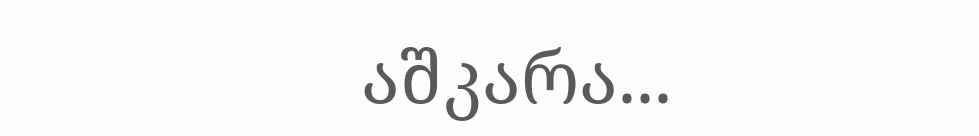აშკარა...